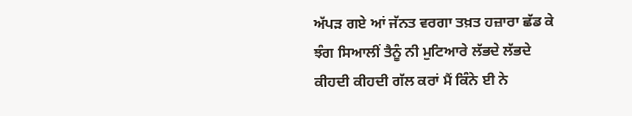ਅੱਪੜ ਗਏ ਆਂ ਜੱਨਤ ਵਰਗਾ ਤਖ਼ਤ ਹਜ਼ਾਰਾ ਛੱਡ ਕੇ
ਝੰਗ ਸਿਆਲੀਂ ਤੈਨੂੰ ਨੀ ਮੁਟਿਆਰੇ ਲੱਭਦੇ ਲੱਭਦੇ
ਕੀਹਦੀ ਕੀਹਦੀ ਗੱਲ ਕਰਾਂ ਮੈਂ ਕਿੰਨੇ ਈ ਨੇ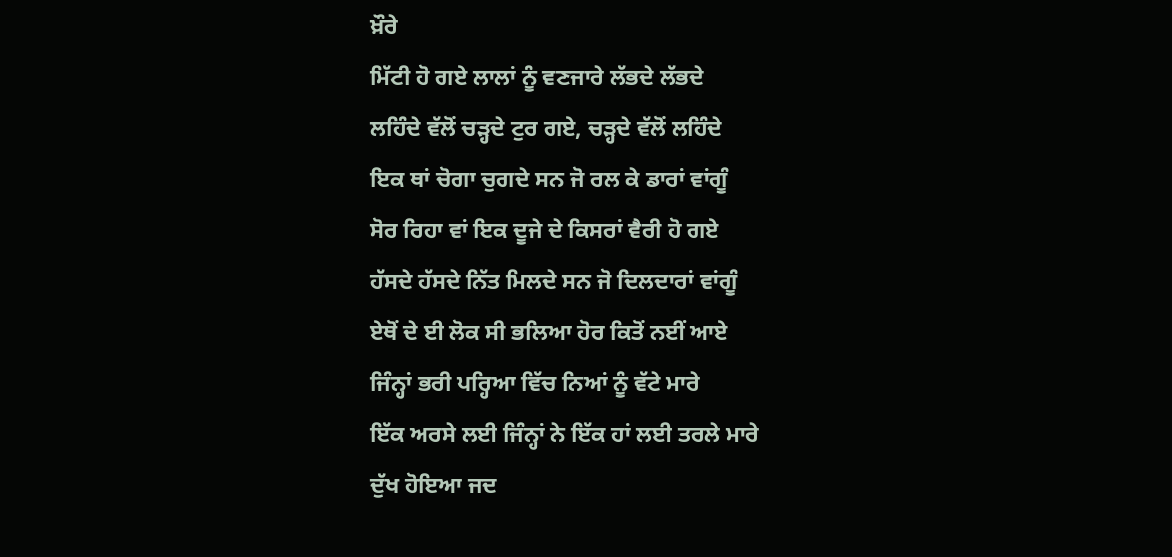ਖ਼ੌਰੇ
ਮਿੱਟੀ ਹੋ ਗਏ ਲਾਲਾਂ ਨੂੰ ਵਣਜਾਰੇ ਲੱਭਦੇ ਲੱਭਦੇ
ਲਹਿੰਦੇ ਵੱਲੋਂ ਚੜ੍ਹਦੇ ਟੁਰ ਗਏ, ਚੜ੍ਹਦੇ ਵੱਲੋਂ ਲਹਿੰਦੇ
ਇਕ ਥਾਂ ਚੋਗਾ ਚੁਗਦੇ ਸਨ ਜੋ ਰਲ ਕੇ ਡਾਰਾਂ ਵਾਂਗੂੰ
ਸੋਰ ਰਿਹਾ ਵਾਂ ਇਕ ਦੂਜੇ ਦੇ ਕਿਸਰਾਂ ਵੈਰੀ ਹੋ ਗਏ
ਹੱਸਦੇ ਹੱਸਦੇ ਨਿੱਤ ਮਿਲਦੇ ਸਨ ਜੋ ਦਿਲਦਾਰਾਂ ਵਾਂਗੂੰ
ਏਥੋਂ ਦੇ ਈ ਲੋਕ ਸੀ ਭਲਿਆ ਹੋਰ ਕਿਤੋਂ ਨਈਂ ਆਏ
ਜਿੰਨ੍ਹਾਂ ਭਰੀ ਪਰ੍ਹਿਆ ਵਿੱਚ ਨਿਆਂ ਨੂੰ ਵੱਟੇ ਮਾਰੇ
ਇੱਕ ਅਰਸੇ ਲਈ ਜਿੰਨ੍ਹਾਂ ਨੇ ਇੱਕ ਹਾਂ ਲਈ ਤਰਲੇ ਮਾਰੇ
ਦੁੱਖ ਹੋਇਆ ਜਦ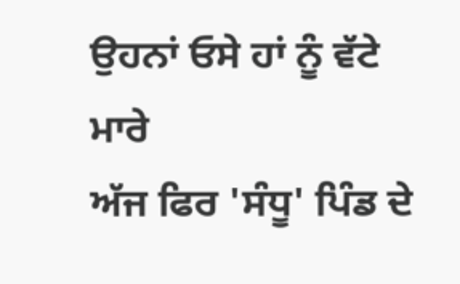ਉਹਨਾਂ ਓਸੇ ਹਾਂ ਨੂੰ ਵੱਟੇ ਮਾਰੇ
ਅੱਜ ਫਿਰ 'ਸੰਧੂ' ਪਿੰਡ ਦੇ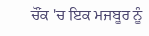ਚੌਂਕ 'ਚ ਇਕ ਮਜਬੂਰ ਨੂੰ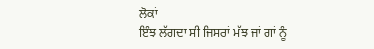ਲੋਕਾਂ
ਇੰਝ ਲੱਗਦਾ ਸੀ ਜਿਸਰਾਂ ਮੱਝ ਜਾਂ ਗਾਂ ਨੂੰ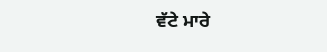ਵੱਟੇ ਮਾਰੇ